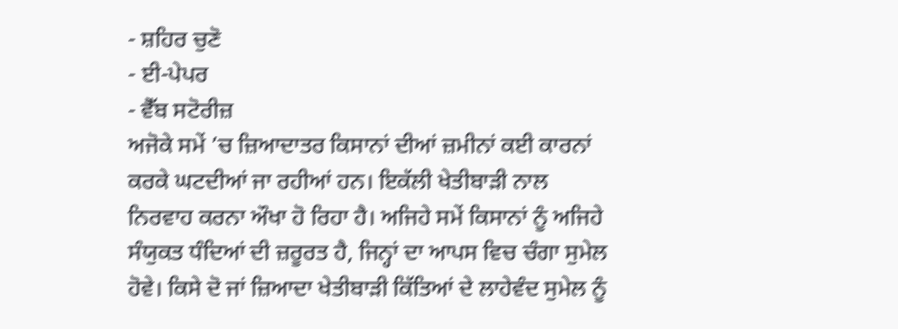- ਸ਼ਹਿਰ ਚੁਣੋ
- ਈ-ਪੇਪਰ
- ਵੈੱਬ ਸਟੋਰੀਜ਼
ਅਜੋਕੇ ਸਮੇਂ ’ਚ ਜ਼ਿਆਦਾਤਰ ਕਿਸਾਨਾਂ ਦੀਆਂ ਜ਼ਮੀਨਾਂ ਕਈ ਕਾਰਨਾਂ ਕਰਕੇ ਘਟਦੀਆਂ ਜਾ ਰਹੀਆਂ ਹਨ। ਇਕੱਲੀ ਖੇਤੀਬਾੜੀ ਨਾਲ ਨਿਰਵਾਹ ਕਰਨਾ ਔਖਾ ਹੋ ਰਿਹਾ ਹੈ। ਅਜਿਹੇ ਸਮੇਂ ਕਿਸਾਨਾਂ ਨੂੰ ਅਜਿਹੇ ਸੰਯੁਕਤ ਧੰਦਿਆਂ ਦੀ ਜ਼ਰੂਰਤ ਹੈ, ਜਿਨ੍ਹਾਂ ਦਾ ਆਪਸ ਵਿਚ ਚੰਗਾ ਸੁਮੇਲ ਹੋਵੇ। ਕਿਸੇ ਦੋ ਜਾਂ ਜ਼ਿਆਦਾ ਖੇਤੀਬਾੜੀ ਕਿੱਤਿਆਂ ਦੇ ਲਾਹੇਵੰਦ ਸੁਮੇਲ ਨੂੰ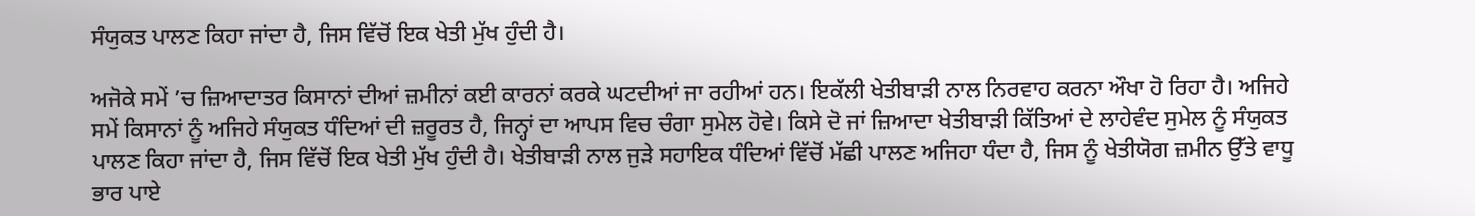ਸੰਯੁਕਤ ਪਾਲਣ ਕਿਹਾ ਜਾਂਦਾ ਹੈ, ਜਿਸ ਵਿੱਚੋਂ ਇਕ ਖੇਤੀ ਮੁੱਖ ਹੁੰਦੀ ਹੈ।

ਅਜੋਕੇ ਸਮੇਂ ’ਚ ਜ਼ਿਆਦਾਤਰ ਕਿਸਾਨਾਂ ਦੀਆਂ ਜ਼ਮੀਨਾਂ ਕਈ ਕਾਰਨਾਂ ਕਰਕੇ ਘਟਦੀਆਂ ਜਾ ਰਹੀਆਂ ਹਨ। ਇਕੱਲੀ ਖੇਤੀਬਾੜੀ ਨਾਲ ਨਿਰਵਾਹ ਕਰਨਾ ਔਖਾ ਹੋ ਰਿਹਾ ਹੈ। ਅਜਿਹੇ ਸਮੇਂ ਕਿਸਾਨਾਂ ਨੂੰ ਅਜਿਹੇ ਸੰਯੁਕਤ ਧੰਦਿਆਂ ਦੀ ਜ਼ਰੂਰਤ ਹੈ, ਜਿਨ੍ਹਾਂ ਦਾ ਆਪਸ ਵਿਚ ਚੰਗਾ ਸੁਮੇਲ ਹੋਵੇ। ਕਿਸੇ ਦੋ ਜਾਂ ਜ਼ਿਆਦਾ ਖੇਤੀਬਾੜੀ ਕਿੱਤਿਆਂ ਦੇ ਲਾਹੇਵੰਦ ਸੁਮੇਲ ਨੂੰ ਸੰਯੁਕਤ ਪਾਲਣ ਕਿਹਾ ਜਾਂਦਾ ਹੈ, ਜਿਸ ਵਿੱਚੋਂ ਇਕ ਖੇਤੀ ਮੁੱਖ ਹੁੰਦੀ ਹੈ। ਖੇਤੀਬਾੜੀ ਨਾਲ ਜੁੜੇ ਸਹਾਇਕ ਧੰਦਿਆਂ ਵਿੱਚੋਂ ਮੱਛੀ ਪਾਲਣ ਅਜਿਹਾ ਧੰਦਾ ਹੈ, ਜਿਸ ਨੂੰ ਖੇਤੀਯੋਗ ਜ਼ਮੀਨ ਉੱਤੇ ਵਾਧੂ ਭਾਰ ਪਾਏ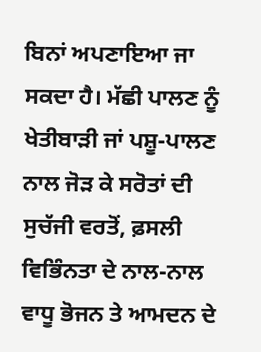ਬਿਨਾਂ ਅਪਣਾਇਆ ਜਾ ਸਕਦਾ ਹੈ। ਮੱਛੀ ਪਾਲਣ ਨੂੰ ਖੇਤੀਬਾੜੀ ਜਾਂ ਪਸ਼ੂ-ਪਾਲਣ ਨਾਲ ਜੋੜ ਕੇ ਸਰੋਤਾਂ ਦੀ ਸੁਚੱਜੀ ਵਰਤੋਂ, ਫ਼ਸਲੀ ਵਿਭਿੰਨਤਾ ਦੇ ਨਾਲ-ਨਾਲ ਵਾਧੂ ਭੋਜਨ ਤੇ ਆਮਦਨ ਦੇ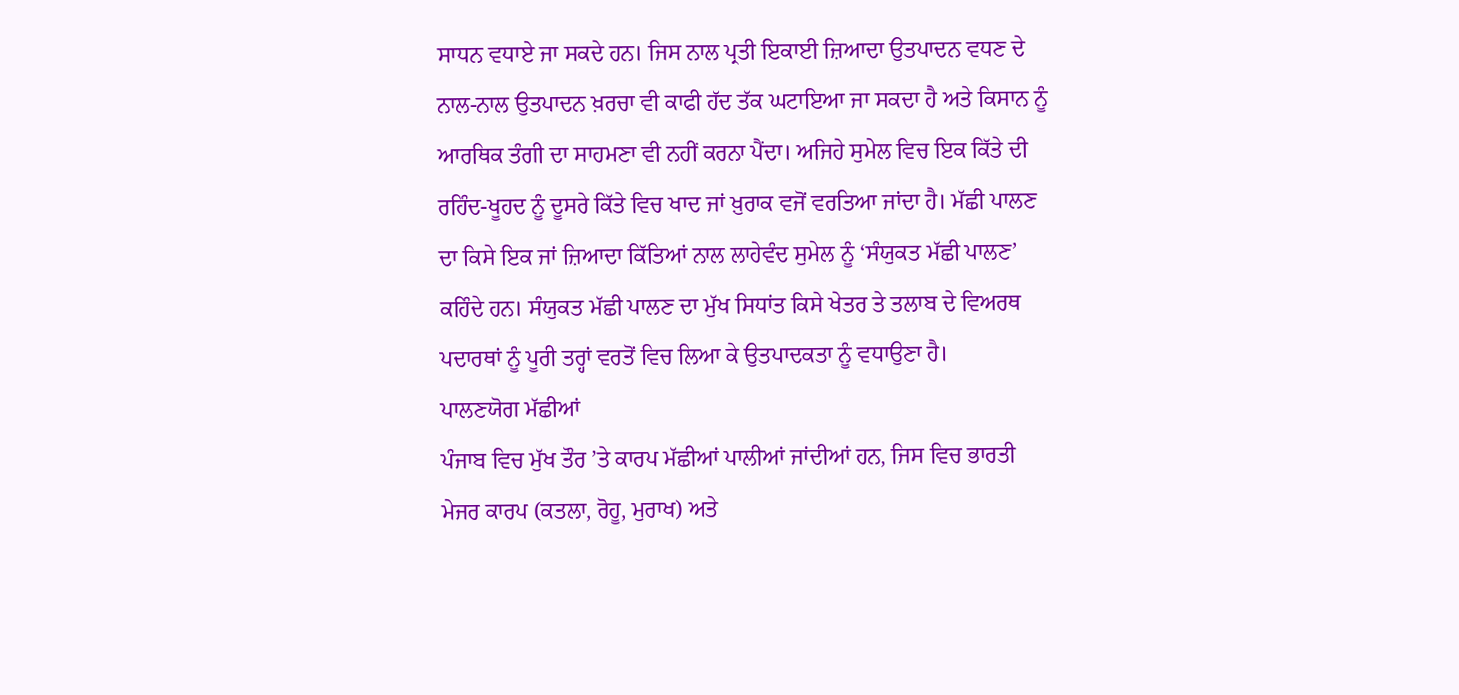ਸਾਧਨ ਵਧਾਏ ਜਾ ਸਕਦੇ ਹਨ। ਜਿਸ ਨਾਲ ਪ੍ਰਤੀ ਇਕਾਈ ਜ਼ਿਆਦਾ ਉਤਪਾਦਨ ਵਧਣ ਦੇ ਨਾਲ-ਨਾਲ ਉਤਪਾਦਨ ਖ਼ਰਚਾ ਵੀ ਕਾਫੀ ਹੱਦ ਤੱਕ ਘਟਾਇਆ ਜਾ ਸਕਦਾ ਹੈ ਅਤੇ ਕਿਸਾਨ ਨੂੰ ਆਰਥਿਕ ਤੰਗੀ ਦਾ ਸਾਹਮਣਾ ਵੀ ਨਹੀਂ ਕਰਨਾ ਪੈਂਦਾ। ਅਜਿਹੇ ਸੁਮੇਲ ਵਿਚ ਇਕ ਕਿੱਤੇ ਦੀ ਰਹਿੰਦ-ਖੂਹਦ ਨੂੰ ਦੂਸਰੇ ਕਿੱਤੇ ਵਿਚ ਖਾਦ ਜਾਂ ਖ਼ੁਰਾਕ ਵਜੋਂ ਵਰਤਿਆ ਜਾਂਦਾ ਹੈ। ਮੱਛੀ ਪਾਲਣ ਦਾ ਕਿਸੇ ਇਕ ਜਾਂ ਜ਼ਿਆਦਾ ਕਿੱਤਿਆਂ ਨਾਲ ਲਾਹੇਵੰਦ ਸੁਮੇਲ ਨੂੰ ‘ਸੰਯੁਕਤ ਮੱਛੀ ਪਾਲਣ’ ਕਹਿੰਦੇ ਹਨ। ਸੰਯੁਕਤ ਮੱਛੀ ਪਾਲਣ ਦਾ ਮੁੱਖ ਸਿਧਾਂਤ ਕਿਸੇ ਖੇਤਰ ਤੇ ਤਲਾਬ ਦੇ ਵਿਅਰਥ ਪਦਾਰਥਾਂ ਨੂੰ ਪੂਰੀ ਤਰ੍ਹਾਂ ਵਰਤੋਂ ਵਿਚ ਲਿਆ ਕੇ ਉਤਪਾਦਕਤਾ ਨੂੰ ਵਧਾਉਣਾ ਹੈ।
ਪਾਲਣਯੋਗ ਮੱਛੀਆਂ
ਪੰਜਾਬ ਵਿਚ ਮੁੱਖ ਤੌਰ ’ਤੇ ਕਾਰਪ ਮੱਛੀਆਂ ਪਾਲੀਆਂ ਜਾਂਦੀਆਂ ਹਨ, ਜਿਸ ਵਿਚ ਭਾਰਤੀ ਮੇਜਰ ਕਾਰਪ (ਕਤਲਾ, ਰੋਹੂ, ਮੁਰਾਖ) ਅਤੇ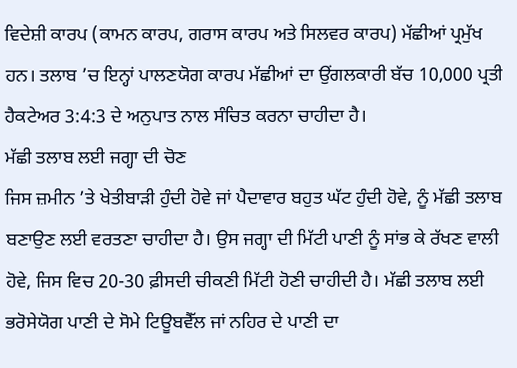ਵਿਦੇਸ਼ੀ ਕਾਰਪ (ਕਾਮਨ ਕਾਰਪ, ਗਰਾਸ ਕਾਰਪ ਅਤੇ ਸਿਲਵਰ ਕਾਰਪ) ਮੱਛੀਆਂ ਪ੍ਰਮੁੱਖ ਹਨ। ਤਲਾਬ ’ਚ ਇਨ੍ਹਾਂ ਪਾਲਣਯੋਗ ਕਾਰਪ ਮੱਛੀਆਂ ਦਾ ਉਂਗਲਕਾਰੀ ਬੱਚ 10,000 ਪ੍ਰਤੀ ਹੈਕਟੇਅਰ 3:4:3 ਦੇ ਅਨੁਪਾਤ ਨਾਲ ਸੰਚਿਤ ਕਰਨਾ ਚਾਹੀਦਾ ਹੈ।
ਮੱਛੀ ਤਲਾਬ ਲਈ ਜਗ੍ਹਾ ਦੀ ਚੋਣ
ਜਿਸ ਜ਼ਮੀਨ ’ਤੇ ਖੇਤੀਬਾੜੀ ਹੁੰਦੀ ਹੋਵੇ ਜਾਂ ਪੈਦਾਵਾਰ ਬਹੁਤ ਘੱਟ ਹੁੰਦੀ ਹੋਵੇ, ਨੂੰ ਮੱਛੀ ਤਲਾਬ ਬਣਾਉਣ ਲਈ ਵਰਤਣਾ ਚਾਹੀਦਾ ਹੈ। ਉਸ ਜਗ੍ਹਾ ਦੀ ਮਿੱਟੀ ਪਾਣੀ ਨੂੰ ਸਾਂਭ ਕੇ ਰੱਖਣ ਵਾਲੀ ਹੋਵੇ, ਜਿਸ ਵਿਚ 20-30 ਫ਼ੀਸਦੀ ਚੀਕਣੀ ਮਿੱਟੀ ਹੋਣੀ ਚਾਹੀਦੀ ਹੈ। ਮੱਛੀ ਤਲਾਬ ਲਈ ਭਰੋਸੇਯੋਗ ਪਾਣੀ ਦੇ ਸੋਮੇ ਟਿਊਬਵੈੱਲ ਜਾਂ ਨਹਿਰ ਦੇ ਪਾਣੀ ਦਾ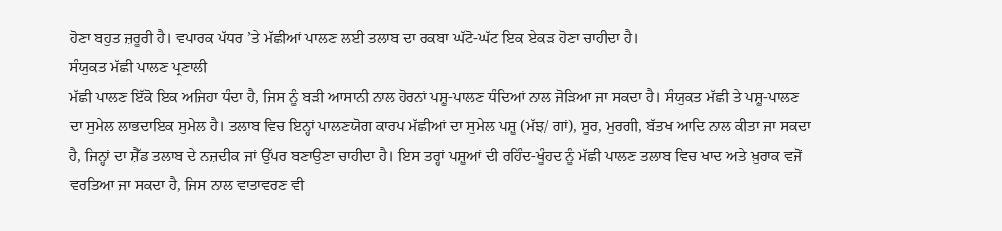ਹੋਣਾ ਬਹੁਤ ਜ਼ਰੂਰੀ ਹੈ। ਵਪਾਰਕ ਪੱਧਰ ’ਤੇ ਮੱਛੀਆਂ ਪਾਲਣ ਲਈ ਤਲਾਬ ਦਾ ਰਕਬਾ ਘੱਟੋ-ਘੱਟ ਇਕ ਏਕੜ ਹੋਣਾ ਚਾਹੀਦਾ ਹੈ।
ਸੰਯੁਕਤ ਮੱਛੀ ਪਾਲਣ ਪ੍ਰਣਾਲੀ
ਮੱਛੀ ਪਾਲਣ ਇੱਕੋ ਇਕ ਅਜਿਹਾ ਧੰਦਾ ਹੈ, ਜਿਸ ਨੂੰ ਬੜੀ ਆਸਾਨੀ ਨਾਲ ਹੋਰਨਾਂ ਪਸ਼ੂ-ਪਾਲਣ ਧੰਦਿਆਂ ਨਾਲ ਜੋੜਿਆ ਜਾ ਸਕਦਾ ਹੈ। ਸੰਯੁਕਤ ਮੱਛੀ ਤੇ ਪਸ਼ੂ-ਪਾਲਣ ਦਾ ਸੁਮੇਲ ਲਾਭਦਾਇਕ ਸੁਮੇਲ ਹੈ। ਤਲਾਬ ਵਿਚ ਇਨ੍ਹਾਂ ਪਾਲਣਯੋਗ ਕਾਰਪ ਮੱਛੀਆਂ ਦਾ ਸੁਮੇਲ ਪਸ਼ੂ (ਮੱਝ/ ਗਾਂ), ਸੂਰ, ਮੁਰਗੀ, ਬੱਤਖ ਆਦਿ ਨਾਲ ਕੀਤਾ ਜਾ ਸਕਦਾ ਹੈ, ਜਿਨ੍ਹਾਂ ਦਾ ਸ਼ੈੱਡ ਤਲਾਬ ਦੇ ਨਜ਼ਦੀਕ ਜਾਂ ਉੱਪਰ ਬਣਾਉਣਾ ਚਾਹੀਦਾ ਹੈ। ਇਸ ਤਰ੍ਹਾਂ ਪਸ਼ੂਆਂ ਦੀ ਰਹਿੰਦ-ਖੂੰਹਦ ਨੂੰ ਮੱਛੀ ਪਾਲਣ ਤਲਾਬ ਵਿਚ ਖਾਦ ਅਤੇ ਖ਼ੁਰਾਕ ਵਜੋਂ ਵਰਤਿਆ ਜਾ ਸਕਦਾ ਹੈ, ਜਿਸ ਨਾਲ ਵਾਤਾਵਰਣ ਵੀ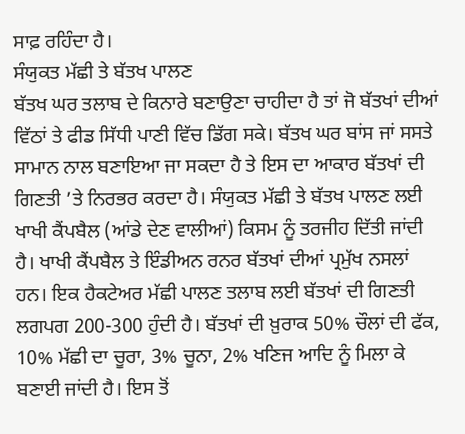ਸਾਫ਼ ਰਹਿੰਦਾ ਹੈ।
ਸੰਯੁਕਤ ਮੱਛੀ ਤੇ ਬੱਤਖ ਪਾਲਣ
ਬੱਤਖ ਘਰ ਤਲਾਬ ਦੇ ਕਿਨਾਰੇ ਬਣਾਉਣਾ ਚਾਹੀਦਾ ਹੈ ਤਾਂ ਜੋ ਬੱਤਖਾਂ ਦੀਆਂ ਵਿੱਠਾਂ ਤੇ ਫੀਡ ਸਿੱਧੀ ਪਾਣੀ ਵਿੱਚ ਡਿੱਗ ਸਕੇ। ਬੱਤਖ ਘਰ ਬਾਂਸ ਜਾਂ ਸਸਤੇ ਸਾਮਾਨ ਨਾਲ ਬਣਾਇਆ ਜਾ ਸਕਦਾ ਹੈ ਤੇ ਇਸ ਦਾ ਆਕਾਰ ਬੱਤਖਾਂ ਦੀ ਗਿਣਤੀ ’ਤੇ ਨਿਰਭਰ ਕਰਦਾ ਹੈ। ਸੰਯੁਕਤ ਮੱਛੀ ਤੇ ਬੱਤਖ ਪਾਲਣ ਲਈ ਖਾਖੀ ਕੈਂਪਬੈਲ (ਆਂਡੇ ਦੇਣ ਵਾਲੀਆਂ) ਕਿਸਮ ਨੂੰ ਤਰਜੀਹ ਦਿੱਤੀ ਜਾਂਦੀ ਹੈ। ਖਾਖੀ ਕੈਂਪਬੈਲ ਤੇ ਇੰਡੀਅਨ ਰਨਰ ਬੱਤਖਾਂ ਦੀਆਂ ਪ੍ਰਮੁੱਖ ਨਸਲਾਂ ਹਨ। ਇਕ ਹੈਕਟੇਅਰ ਮੱਛੀ ਪਾਲਣ ਤਲਾਬ ਲਈ ਬੱਤਖਾਂ ਦੀ ਗਿਣਤੀ ਲਗਪਗ 200-300 ਹੁੰਦੀ ਹੈ। ਬੱਤਖਾਂ ਦੀ ਖ਼ੁਰਾਕ 50% ਚੌਲਾਂ ਦੀ ਫੱਕ, 10% ਮੱਛੀ ਦਾ ਚੂਰਾ, 3% ਚੂਨਾ, 2% ਖਣਿਜ ਆਦਿ ਨੂੰ ਮਿਲਾ ਕੇ ਬਣਾਈ ਜਾਂਦੀ ਹੈ। ਇਸ ਤੋਂ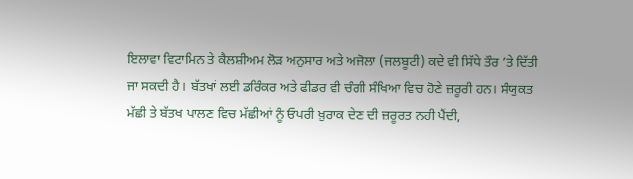ਇਲਾਵਾ ਵਿਟਾਮਿਨ ਤੇ ਕੈਲਸ਼ੀਅਮ ਲੋੜ ਅਨੁਸਾਰ ਅਤੇ ਅਜੋਲਾ (ਜਲਬੂਟੀ) ਕਦੇ ਵੀ ਸਿੱਧੇ ਤੌਰ ’ਤੇ ਦਿੱਤੀ ਜਾ ਸਕਦੀ ਹੈ। ਬੱਤਖਾਂ ਲਈ ਡਰਿੰਕਰ ਅਤੇ ਫੀਡਰ ਵੀ ਚੰਗੀ ਸੰਖਿਆ ਵਿਚ ਹੋਣੇ ਜ਼ਰੂਰੀ ਹਨ। ਸੰਯੁਕਤ ਮੱਛੀ ਤੇ ਬੱਤਖ ਪਾਲਣ ਵਿਚ ਮੱਛੀਆਂ ਨੂੰ ਓਪਰੀ ਖ਼ੁਰਾਕ ਦੇਣ ਦੀ ਜ਼ਰੂਰਤ ਨਹੀ ਪੈਂਦੀ,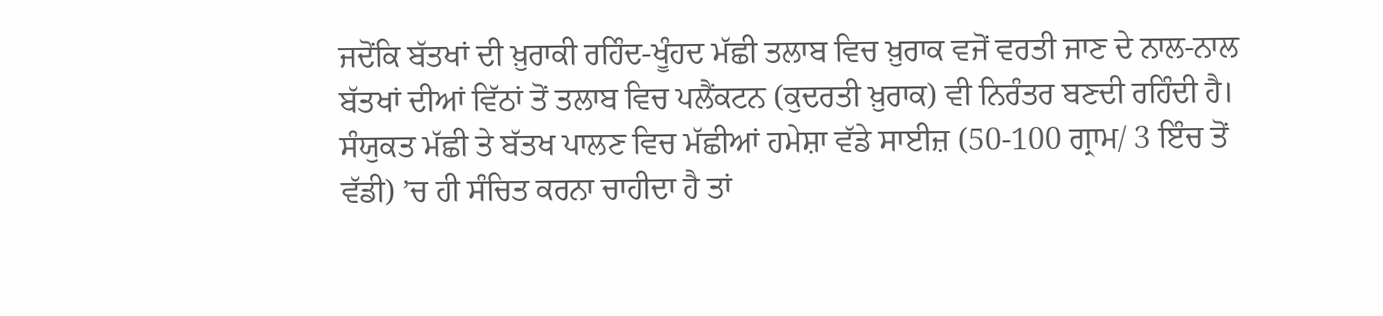ਜਦੋਂਕਿ ਬੱਤਖਾਂ ਦੀ ਖ਼ੁਰਾਕੀ ਰਹਿੰਦ-ਖੂੰਹਦ ਮੱਛੀ ਤਲਾਬ ਵਿਚ ਖ਼ੁਰਾਕ ਵਜੋਂ ਵਰਤੀ ਜਾਣ ਦੇ ਨਾਲ-ਨਾਲ ਬੱਤਖਾਂ ਦੀਆਂ ਵਿੱਠਾਂ ਤੋਂ ਤਲਾਬ ਵਿਚ ਪਲੈਂਕਟਨ (ਕੁਦਰਤੀ ਖ਼ੁਰਾਕ) ਵੀ ਨਿਰੰਤਰ ਬਣਦੀ ਰਹਿੰਦੀ ਹੈ। ਸੰਯੁਕਤ ਮੱਛੀ ਤੇ ਬੱਤਖ ਪਾਲਣ ਵਿਚ ਮੱਛੀਆਂ ਹਮੇਸ਼ਾ ਵੱਡੇ ਸਾਈਜ਼ (50-100 ਗ੍ਰਾਮ/ 3 ਇੰਚ ਤੋਂ ਵੱਡੀ) ’ਚ ਹੀ ਸੰਚਿਤ ਕਰਨਾ ਚਾਹੀਦਾ ਹੈ ਤਾਂ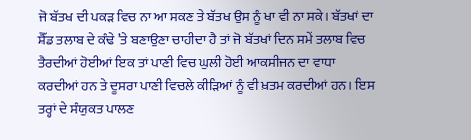ਜੋ ਬੱਤਖ ਦੀ ਪਕੜ ਵਿਚ ਨਾ ਆ ਸਕਣ ਤੇ ਬੱਤਖ ਉਸ ਨੂੰ ਖਾ ਵੀ ਨਾ ਸਕੇ। ਬੱਤਖਾਂ ਦਾ ਸ਼ੈੱਡ ਤਲਾਬ ਦੇ ਕੰਢੇ ’ਤੇ ਬਣਾਉਣਾ ਚਾਹੀਦਾ ਹੈ ਤਾਂ ਜੋ ਬੱਤਖਾਂ ਦਿਨ ਸਮੇਂ ਤਲਾਬ ਵਿਚ ਤੈਰਦੀਆਂ ਹੋਈਆਂ ਇਕ ਤਾਂ ਪਾਣੀ ਵਿਚ ਘੁਲੀ ਹੋਈ ਆਕਸੀਜਨ ਦਾ ਵਾਧਾ ਕਰਦੀਆਂ ਹਨ ਤੇ ਦੂਸਰਾ ਪਾਣੀ ਵਿਚਲੇ ਕੀੜਿਆਂ ਨੂੰ ਵੀ ਖ਼ਤਮ ਕਰਦੀਆਂ ਹਨ। ਇਸ ਤਰ੍ਹਾਂ ਦੇ ਸੰਯੁਕਤ ਪਾਲਣ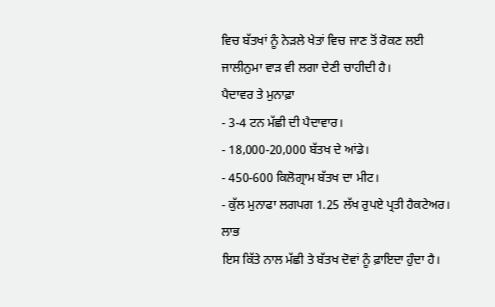ਵਿਚ ਬੱਤਖਾਂ ਨੂੰ ਨੇੜਲੇ ਖੇਤਾਂ ਵਿਚ ਜਾਣ ਤੋਂ ਰੋਕਣ ਲਈ ਜਾਲੀਨੁਮਾ ਵਾੜ ਵੀ ਲਗਾ ਦੇਣੀ ਚਾਹੀਦੀ ਹੈ।
ਪੈਦਾਵਰ ਤੇ ਮੁਨਾਫ਼ਾ
- 3-4 ਟਨ ਮੱਛੀ ਦੀ ਪੈਦਾਵਾਰ।
- 18,000-20,000 ਬੱਤਖ ਦੇ ਆਂਡੇ।
- 450-600 ਕਿਲੋਗ੍ਰਾਮ ਬੱਤਖ ਦਾ ਮੀਟ।
- ਕੁੱਲ ਮੁਨਾਫਾ ਲਗਪਗ 1.25 ਲੱਖ ਰੁਪਏ ਪ੍ਰਤੀ ਹੈਕਟੇਅਰ।
ਲਾਭ
ਇਸ ਕਿੱਤੇ ਨਾਲ ਮੱਛੀ ਤੇ ਬੱਤਖ ਦੋਵਾਂ ਨੂੰ ਫ਼ਾਇਦਾ ਹੁੰਦਾ ਹੈ।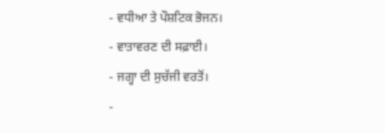- ਵਧੀਆ ਤੇ ਪੌਸ਼ਟਿਕ ਭੋਜਨ।
- ਵਾਤਾਵਰਣ ਦੀ ਸਫ਼ਾਈ।
- ਜਗ੍ਹਾ ਦੀ ਸੁਚੱਜੀ ਵਰਤੋਂ।
-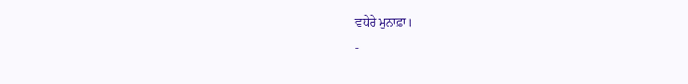ਵਧੇਰੇ ਮੁਨਾਫ਼ਾ।
-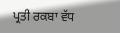ਪ੍ਰਤੀ ਰਕਬਾ ਵੱਧ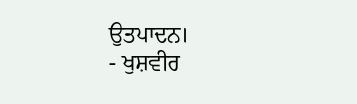ਉਤਪਾਦਨ।
- ਖੁਸ਼ਵੀਰ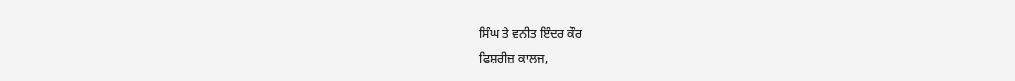ਸਿੰਘ ਤੇ ਵਨੀਤ ਇੰਦਰ ਕੌਰ
ਫਿਸ਼ਰੀਜ਼ ਕਾਲਜ,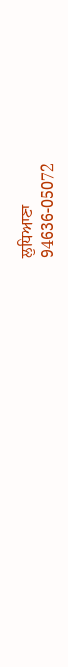ਲੁਧਿਆਣਾ
94636-05072